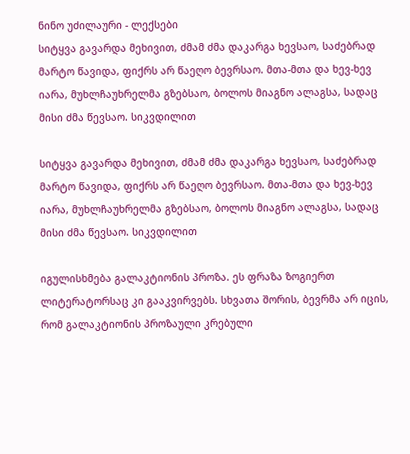ნინო უძილაური - ლექსები
სიტყვა გავარდა მეხივით, ძმამ ძმა დაკარგა ხევსაო, საძებრად მარტო წავიდა, ფიქრს არ წაეღო ბევრსაო. მთა-მთა და ხევ-ხევ იარა, მუხლჩაუხრელმა გზებსაო, ბოლოს მიაგნო ალაგსა, სადაც მისი ძმა წევსაო. სიკვდილით

სიტყვა გავარდა მეხივით, ძმამ ძმა დაკარგა ხევსაო, საძებრად მარტო წავიდა, ფიქრს არ წაეღო ბევრსაო. მთა-მთა და ხევ-ხევ იარა, მუხლჩაუხრელმა გზებსაო, ბოლოს მიაგნო ალაგსა, სადაც მისი ძმა წევსაო. სიკვდილით

იგულისხმება გალაკტიონის პროზა. ეს ფრაზა ზოგიერთ ლიტერატორსაც კი გააკვირვებს. სხვათა შორის, ბევრმა არ იცის, რომ გალაკტიონის პროზაული კრებული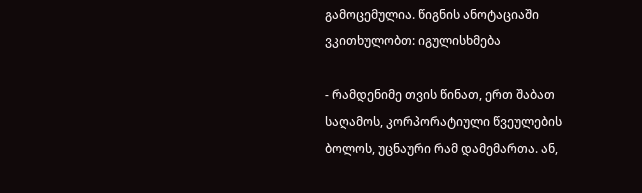გამოცემულია. წიგნის ანოტაციაში ვკითხულობთ: იგულისხმება

- რამდენიმე თვის წინათ, ერთ შაბათ საღამოს, კორპორატიული წვეულების ბოლოს, უცნაური რამ დამემართა. ან,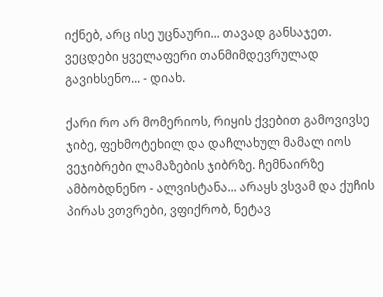იქნებ, არც ისე უცნაური... თავად განსაჯეთ. ვეცდები ყველაფერი თანმიმდევრულად გავიხსენო... - დიახ.

ქარი რო არ მომერიოს, რიყის ქვებით გამოვივსე ჯიბე, ფეხმოტეხილ და დაჩლახულ მამალ იოს ვეჯიბრები ლამაზების ჯიბრზე. ჩემნაირზე ამბობდნენო - ალვისტანა... არაყს ვსვამ და ქუჩის პირას ვთვრები, ვფიქრობ, ნეტავ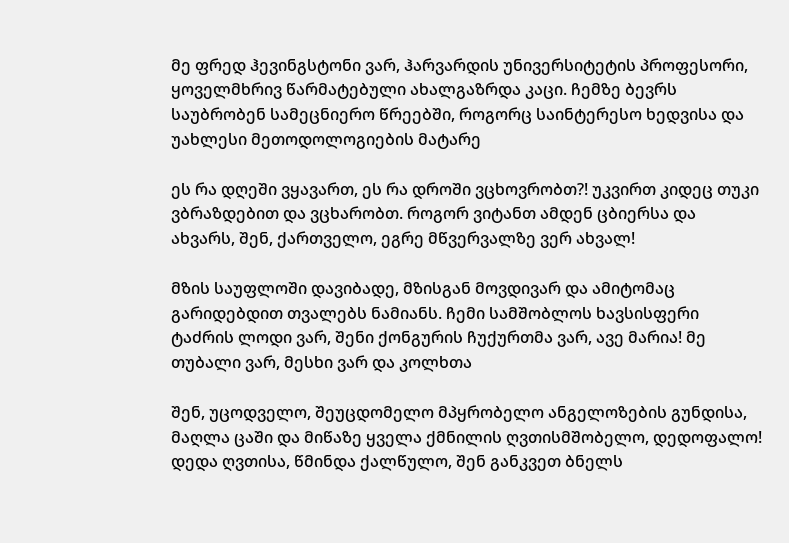მე ფრედ ჰევინგსტონი ვარ, ჰარვარდის უნივერსიტეტის პროფესორი, ყოველმხრივ წარმატებული ახალგაზრდა კაცი. ჩემზე ბევრს საუბრობენ სამეცნიერო წრეებში, როგორც საინტერესო ხედვისა და უახლესი მეთოდოლოგიების მატარე

ეს რა დღეში ვყავართ, ეს რა დროში ვცხოვრობთ?! უკვირთ კიდეც თუკი ვბრაზდებით და ვცხარობთ. როგორ ვიტანთ ამდენ ცბიერსა და ახვარს, შენ, ქართველო, ეგრე მწვერვალზე ვერ ახვალ!

მზის საუფლოში დავიბადე, მზისგან მოვდივარ და ამიტომაც გარიდებდით თვალებს ნამიანს. ჩემი სამშობლოს ხავსისფერი ტაძრის ლოდი ვარ, შენი ქონგურის ჩუქურთმა ვარ, ავე მარია! მე თუბალი ვარ, მესხი ვარ და კოლხთა

შენ, უცოდველო, შეუცდომელო მპყრობელო ანგელოზების გუნდისა, მაღლა ცაში და მიწაზე ყველა ქმნილის ღვთისმშობელო, დედოფალო! დედა ღვთისა, წმინდა ქალწულო, შენ განკვეთ ბნელს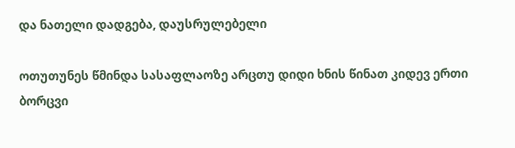და ნათელი დადგება, დაუსრულებელი

ოთუთუნეს წმინდა სასაფლაოზე არცთუ დიდი ხნის წინათ კიდევ ერთი ბორცვი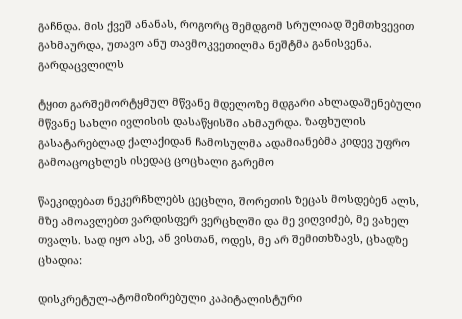გაჩნდა. მის ქვეშ ანანას, როგორც შემდგომ სრულიად შემთხვევით გახმაურდა, უთავო ანუ თავმოკვეთილმა ნეშტმა განისვენა. გარდაცვლილს

ტყით გარშემორტყმულ მწვანე მდელოზე მდგარი ახლადაშენებული მწვანე სახლი ივლისის დასაწყისში ახმაურდა. ზაფხულის გასატარებლად ქალაქიდან ჩამოსულმა ადამიანებმა კიდევ უფრო გამოაცოცხლეს ისედაც ცოცხალი გარემო

წაეკიდებათ ნეკერჩხლებს ცეცხლი, შორეთის ზეცას მოსდებენ ალს, მზე ამოავლებთ ვარდისფერ ვერცხლში და მე ვიღვიძებ, მე ვახელ თვალს. სად იყო ასე, ან ვისთან, ოდეს, მე არ შემითხზავს, ცხადზე ცხადია:

დისკრეტულ-ატომიზირებული კაპიტალისტური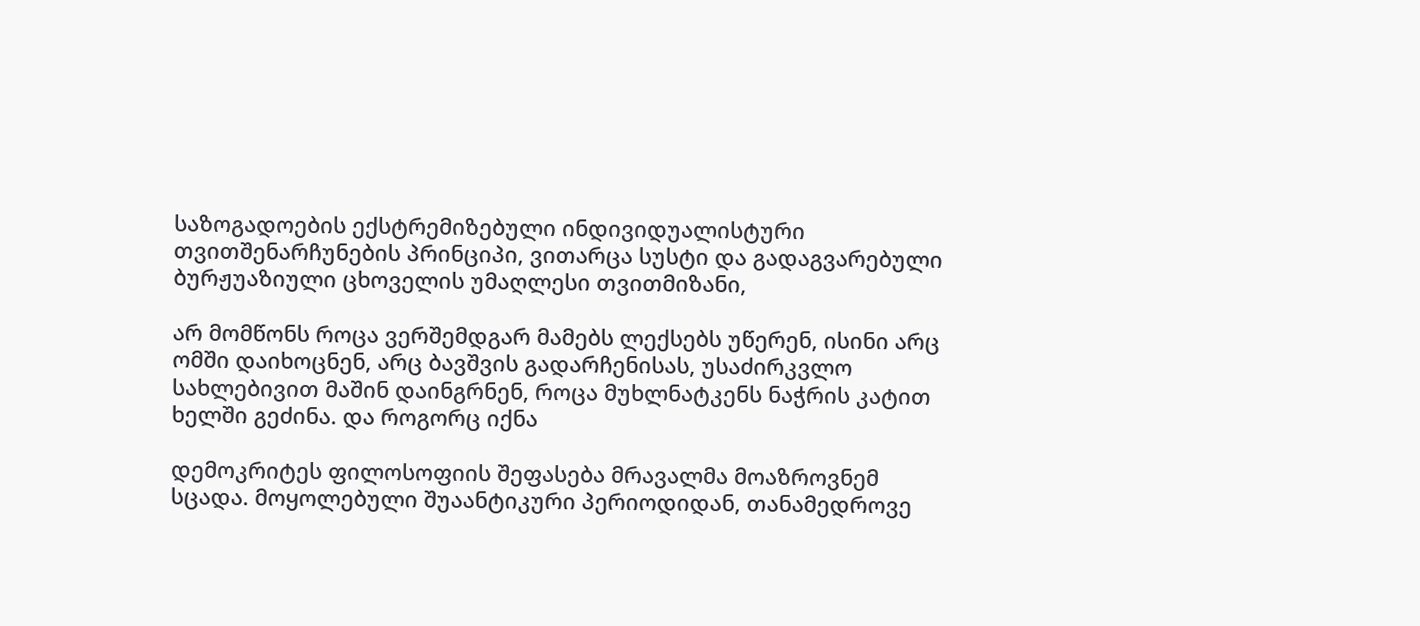საზოგადოების ექსტრემიზებული ინდივიდუალისტური თვითშენარჩუნების პრინციპი, ვითარცა სუსტი და გადაგვარებული ბურჟუაზიული ცხოველის უმაღლესი თვითმიზანი,

არ მომწონს როცა ვერშემდგარ მამებს ლექსებს უწერენ, ისინი არც ომში დაიხოცნენ, არც ბავშვის გადარჩენისას, უსაძირკვლო სახლებივით მაშინ დაინგრნენ, როცა მუხლნატკენს ნაჭრის კატით ხელში გეძინა. და როგორც იქნა

დემოკრიტეს ფილოსოფიის შეფასება მრავალმა მოაზროვნემ სცადა. მოყოლებული შუაანტიკური პერიოდიდან, თანამედროვე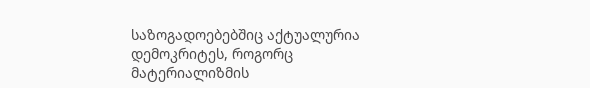საზოგადოებებშიც აქტუალურია დემოკრიტეს, როგორც მატერიალიზმის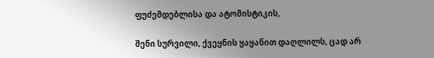ფუძემდებლისა და ატომისტიკის,

შენი სურვილი, ქვეყნის ყაყანით დაღლილს, ცად არ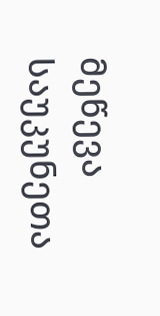მეწევა საუკუნეთა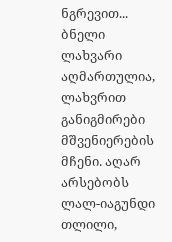ნგრევით... ბნელი ლახვარი აღმართულია, ლახვრით განიგმირები მშვენიერების მჩენი. აღარ არსებობს ლალ-იაგუნდი თლილი,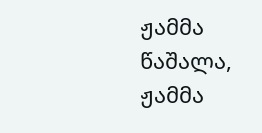ჟამმა წაშალა, ჟამმა